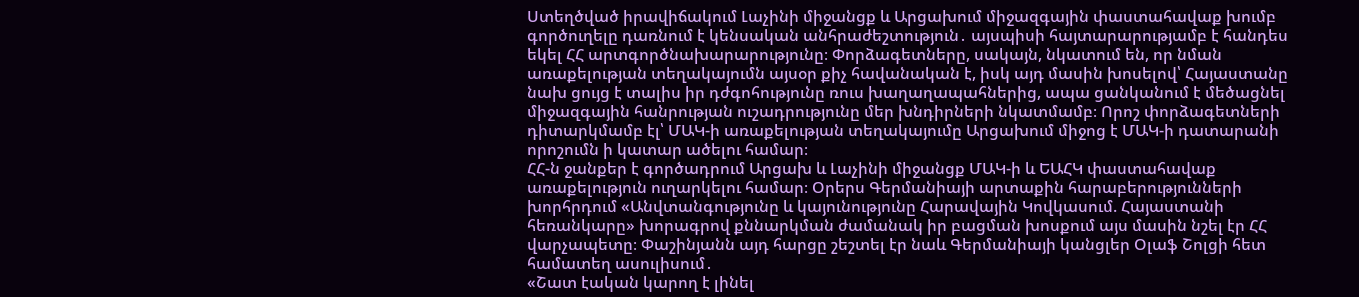Ստեղծված իրավիճակում Լաչինի միջանցք և Արցախում միջազգային փաստահավաք խումբ գործուղելը դառնում է կենսական անհրաժեշտություն․ այսպիսի հայտարարությամբ է հանդես եկել ՀՀ արտգործնախարարությունը։ Փորձագետները, սակայն, նկատում են, որ նման առաքելության տեղակայումն այսօր քիչ հավանական է, իսկ այդ մասին խոսելով՝ Հայաստանը նախ ցույց է տալիս իր դժգոհությունը ռուս խաղաղապահներից, ապա ցանկանում է մեծացնել միջազգային հանրության ուշադրությունը մեր խնդիրների նկատմամբ։ Որոշ փորձագետների դիտարկմամբ էլ՝ ՄԱԿ-ի առաքելության տեղակայումը Արցախում միջոց է ՄԱԿ-ի դատարանի որոշումն ի կատար ածելու համար։
ՀՀ-ն ջանքեր է գործադրում Արցախ և Լաչինի միջանցք ՄԱԿ-ի և ԵԱՀԿ փաստահավաք առաքելություն ուղարկելու համար։ Օրերս Գերմանիայի արտաքին հարաբերությունների խորհրդում «Անվտանգությունը և կայունությունը Հարավային Կովկասում. Հայաստանի հեռանկարը» խորագրով քննարկման ժամանակ իր բացման խոսքում այս մասին նշել էր ՀՀ վարչապետը։ Փաշինյանն այդ հարցը շեշտել էր նաև Գերմանիայի կանցլեր Օլաֆ Շոլցի հետ համատեղ ասուլիսում․
«Շատ էական կարող է լինել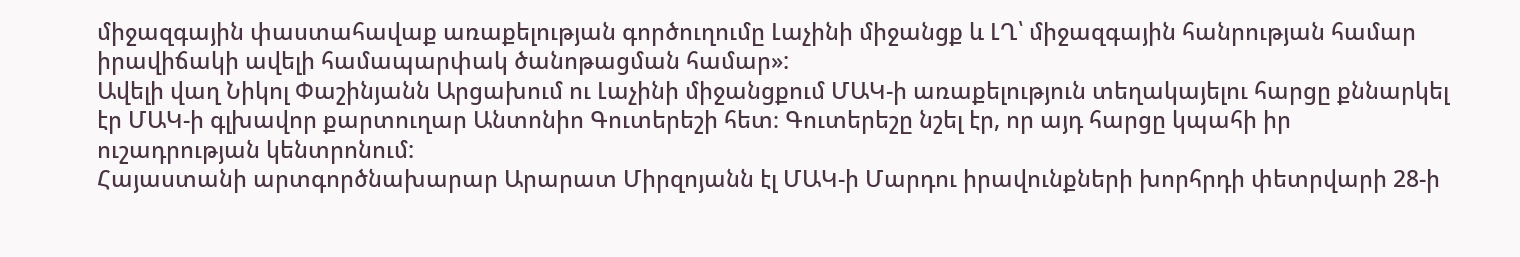միջազգային փաստահավաք առաքելության գործուղումը Լաչինի միջանցք և ԼՂ՝ միջազգային հանրության համար իրավիճակի ավելի համապարփակ ծանոթացման համար»:
Ավելի վաղ Նիկոլ Փաշինյանն Արցախում ու Լաչինի միջանցքում ՄԱԿ-ի առաքելություն տեղակայելու հարցը քննարկել էր ՄԱԿ-ի գլխավոր քարտուղար Անտոնիո Գուտերեշի հետ։ Գուտերեշը նշել էր, որ այդ հարցը կպահի իր ուշադրության կենտրոնում:
Հայաստանի արտգործնախարար Արարատ Միրզոյանն էլ ՄԱԿ-ի Մարդու իրավունքների խորհրդի փետրվարի 28-ի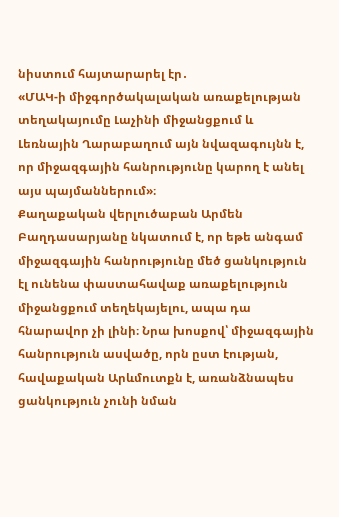նիստում հայտարարել էր․
«ՄԱԿ-ի միջգործակալական առաքելության տեղակայումը Լաչինի միջանցքում և Լեռնային Ղարաբաղում այն նվազագույնն է, որ միջազգային հանրությունը կարող է անել այս պայմաններում»։
Քաղաքական վերլուծաբան Արմեն Բաղդասարյանը նկատում է, որ եթե անգամ միջազգային հանրությունը մեծ ցանկություն էլ ունենա փաստահավաք առաքելություն միջանցքում տեղեկայելու, ապա դա հնարավոր չի լինի։ Նրա խոսքով՝ միջազգային հանրություն ասվածը, որն ըստ էության, հավաքական Արևմուտքն է, առանձնապես ցանկություն չունի նման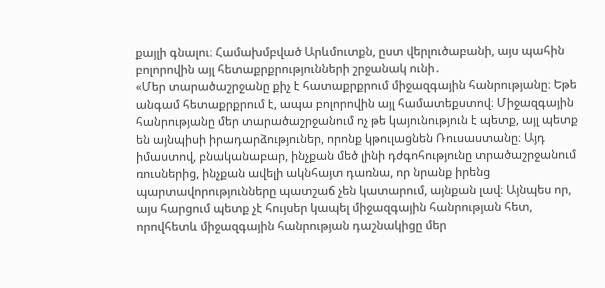քայլի գնալու։ Համախմբված Արևմուտքն, ըստ վերլուծաբանի, այս պահին բոլորովին այլ հետաքրքրությունների շրջանակ ունի․
«Մեր տարածաշրջանը քիչ է հատաքրքրում միջազգային հանրությանը։ Եթե անգամ հետաքրքրում է, ապա բոլորովին այլ համատեքստով։ Միջազգային հանրությանը մեր տարածաշրջանում ոչ թե կայունություն է պետք, այլ պետք են այնպիսի իրադարձություներ, որոնք կթուլացնեն Ռուսաստանը։ Այդ իմաստով, բնականաբար, ինչքան մեծ լինի դժգոհությունը տրածաշրջանում ռուսներից, ինչքան ավելի ակնհայտ դառնա, որ նրանք իրենց պարտավորությունները պատշաճ չեն կատարում, այնքան լավ։ Այնպես որ, այս հարցում պետք չէ հույսեր կապել միջազգային հանրության հետ, որովհետև միջազգային հանրության դաշնակիցը մեր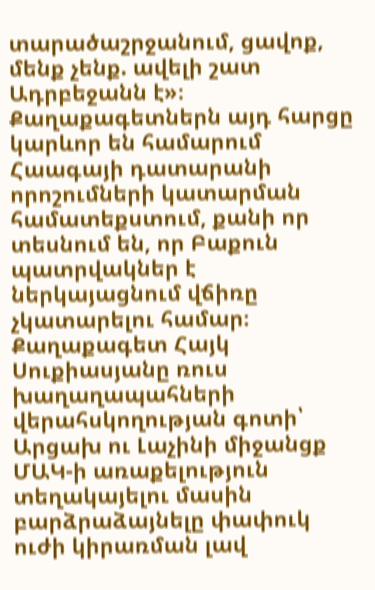տարածաշրջանում, ցավոք, մենք չենք. ավելի շատ Ադրբեջանն է»։
Քաղաքագետներն այդ հարցը կարևոր են համարում Հաագայի դատարանի որոշումների կատարման համատեքստում, քանի որ տեսնում են, որ Բաքուն պատրվակներ է ներկայացնում վճիռը չկատարելու համար։
Քաղաքագետ Հայկ Սուքիասյանը ռուս խաղաղապահների վերահսկողության գոտի՝ Արցախ ու Լաչինի միջանցք ՄԱԿ-ի առաքելություն տեղակայելու մասին բարձրաձայնելը փափուկ ուժի կիրառման լավ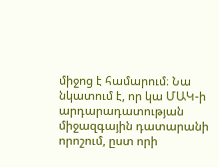միջոց է համարում։ Նա նկատում է, որ կա ՄԱԿ-ի արդարադատության միջազգային դատարանի որոշում, ըստ որի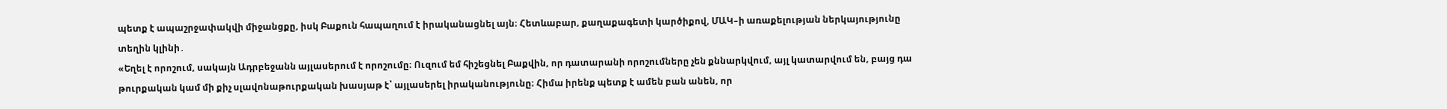պետք է ապաշրջափակվի միջանցքը, իսկ Բաքուն հապաղում է իրականացնել այն։ Հետևաբար, քաղաքագետի կարծիքով, ՄԱԿ–ի առաքելության ներկայությունը տեղին կլինի․
«Եղել է որոշում, սակայն Ադրբեջանն այլասերում է որոշումը։ Ուզում եմ հիշեցնել Բաքվին, որ դատարանի որոշումները չեն քննարկվում, այլ կատարվում են, բայց դա թուրքական կամ մի քիչ սլավոնաթուրքական խասյաթ է՝ այլասերել իրականությունը։ Հիմա իրենք պետք է ամեն բան անեն, որ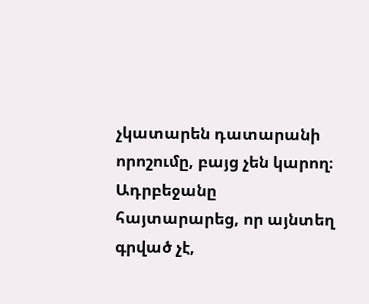չկատարեն դատարանի որոշումը, բայց չեն կարող։ Ադրբեջանը հայտարարեց, որ այնտեղ գրված չէ,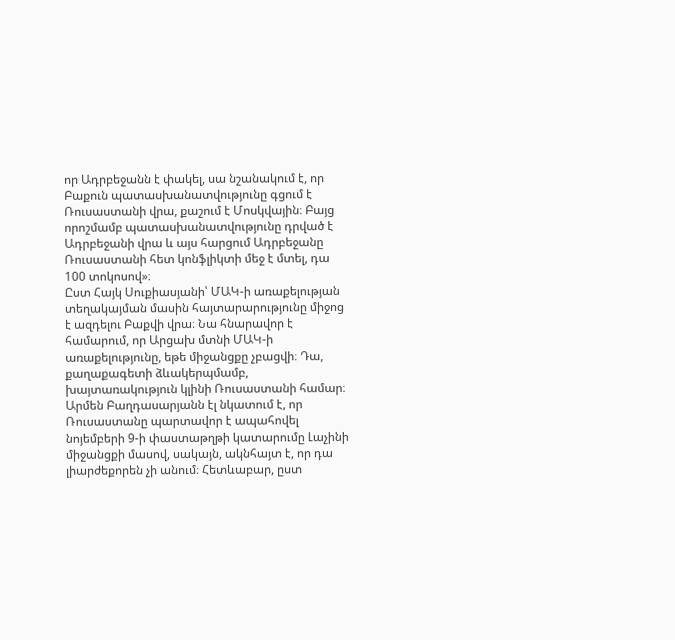որ Ադրբեջանն է փակել, սա նշանակում է, որ Բաքուն պատասխանատվությունը գցում է Ռուսաստանի վրա, քաշում է Մոսկվային։ Բայց որոշմամբ պատասխանատվությունը դրված է Ադրբեջանի վրա և այս հարցում Ադրբեջանը Ռուսաստանի հետ կոնֆլիկտի մեջ է մտել, դա 100 տոկոսով»։
Ըստ Հայկ Սուքիասյանի՝ ՄԱԿ-ի առաքելության տեղակայման մասին հայտարարությունը միջոց է ազդելու Բաքվի վրա։ Նա հնարավոր է համարում, որ Արցախ մտնի ՄԱԿ-ի առաքելությունը, եթե միջանցքը չբացվի։ Դա, քաղաքագետի ձևակերպմամբ, խայտառակություն կլինի Ռուսաստանի համար։
Արմեն Բաղդասարյանն էլ նկատում է, որ Ռուսաստանը պարտավոր է ապահովել նոյեմբերի 9-ի փաստաթղթի կատարումը Լաչինի միջանցքի մասով, սակայն, ակնհայտ է, որ դա լիարժեքորեն չի անում։ Հետևաբար, ըստ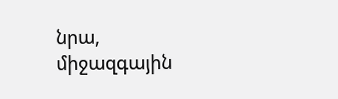նրա, միջազգային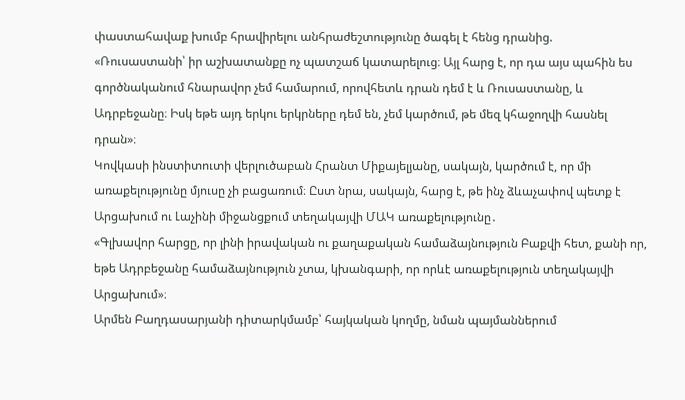փաստահավաք խումբ հրավիրելու անհրաժեշտությունը ծագել է հենց դրանից.
«Ռուսաստանի՝ իր աշխատանքը ոչ պատշաճ կատարելուց։ Այլ հարց է, որ դա այս պահին ես գործնականում հնարավոր չեմ համարում, որովհետև դրան դեմ է և Ռուսաստանը, և Ադրբեջանը։ Իսկ եթե այդ երկու երկրները դեմ են, չեմ կարծում, թե մեզ կհաջողվի հասնել դրան»։
Կովկասի ինստիտուտի վերլուծաբան Հրանտ Միքայելյանը, սակայն, կարծում է, որ մի առաքելությունը մյուսը չի բացառում։ Ըստ նրա, սակայն, հարց է, թե ինչ ձևաչափով պետք է Արցախում ու Լաչինի միջանցքում տեղակայվի ՄԱԿ առաքելությունը․
«Գլխավոր հարցը, որ լինի իրավական ու քաղաքական համաձայնություն Բաքվի հետ, քանի որ, եթե Ադրբեջանը համաձայնություն չտա, կխանգարի, որ որևէ առաքելություն տեղակայվի Արցախում»։
Արմեն Բաղդասարյանի դիտարկմամբ՝ հայկական կողմը, նման պայմաններում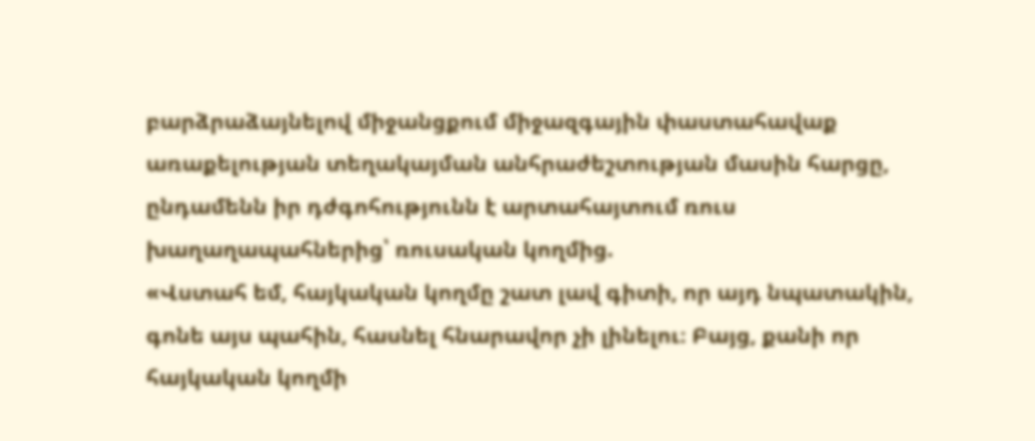բարձրաձայնելով միջանցքում միջազգային փաստահավաք առաքելության տեղակայման անհրաժեշտության մասին հարցը, ընդամենն իր դժգոհությունն է արտահայտում ռուս խաղաղապահներից՝ ռուսական կողմից.
«Վստահ եմ, հայկական կողմը շատ լավ գիտի, որ այդ նպատակին, գոնե այս պահին, հասնել հնարավոր չի լինելու։ Բայց, քանի որ հայկական կողմի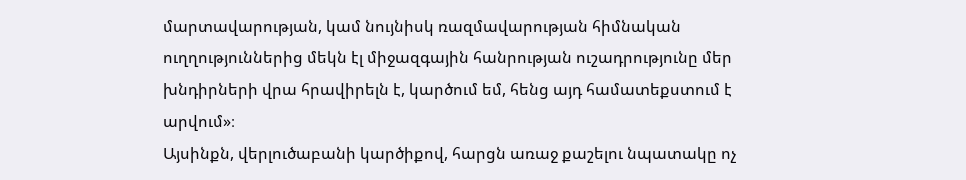մարտավարության, կամ նույնիսկ ռազմավարության հիմնական ուղղություններից մեկն էլ միջազգային հանրության ուշադրությունը մեր խնդիրների վրա հրավիրելն է, կարծում եմ, հենց այդ համատեքստում է արվում»։
Այսինքն, վերլուծաբանի կարծիքով, հարցն առաջ քաշելու նպատակը ոչ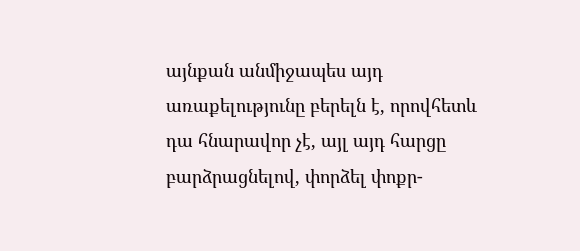այնքան անմիջապես այդ առաքելությունը բերելն է, որովհետև դա հնարավոր չէ, այլ այդ հարցը բարձրացնելով, փորձել փոքր-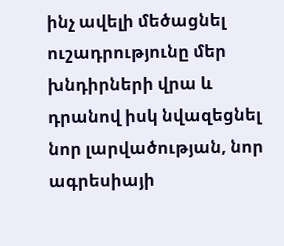ինչ ավելի մեծացնել ուշադրությունը մեր խնդիրների վրա և դրանով իսկ նվազեցնել նոր լարվածության, նոր ագրեսիայի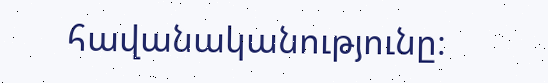հավանականությունը։